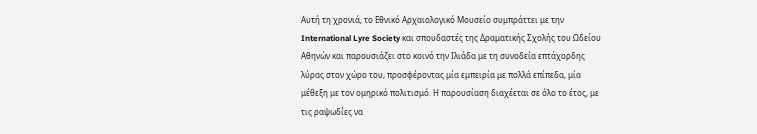Αυτή τη χρονιά, το Εθνικό Αρχαιολογικό Μουσείο συμπράττει με την International Lyre Society και σπουδαστές της Δραματικής Σχολής του Ωδείου Αθηνών και παρουσιάζει στο κοινό την Ιλιάδα με τη συνοδεία επτάχορδης λύρας στον χώρο του, προσφέροντας μία εμπειρία με πολλά επίπεδα, μία μέθεξη με τον ομηρικό πολιτισμό. Η παρουσίαση διαχέεται σε όλο το έτος, με τις ραψωδίες να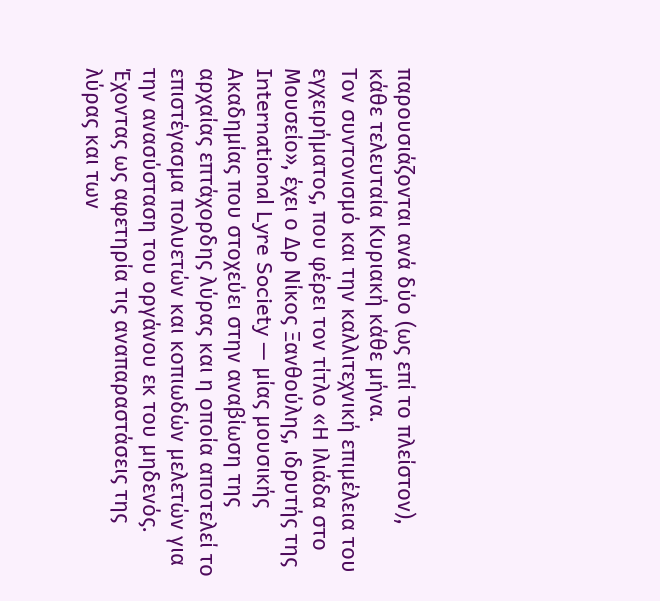παρουσιάζονται ανά δύο (ως επί το πλείστον), κάθε τελευταία Κυριακή κάθε μήνα.
Τον συντονισμό και την καλλιτεχνική επιμέλεια του εγχειρήματος, που φέρει τον τίτλο «Η Ιλιάδα στο Μουσείο», έχει ο Δρ Νίκος Ξανθούλης, ιδρυτής της International Lyre Society — μίας μουσικής Ακαδημίας που στοχεύει στην αναβίωση της αρχαίας επτάχορδης λύρας και η οποία αποτελεί το επιστέγασμα πολυετών και κοπιωδών μελετών για την ανασύσταση του οργάνου εκ του μηδενός. Έχοντας ως αφετηρία τις αναπαραστάσεις της λύρας και των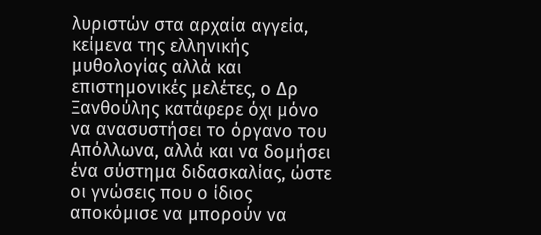λυριστών στα αρχαία αγγεία, κείμενα της ελληνικής μυθολογίας αλλά και επιστημονικές μελέτες, ο Δρ Ξανθούλης κατάφερε όχι μόνο να ανασυστήσει το όργανο του Απόλλωνα, αλλά και να δομήσει ένα σύστημα διδασκαλίας, ώστε οι γνώσεις που ο ίδιος αποκόμισε να μπορούν να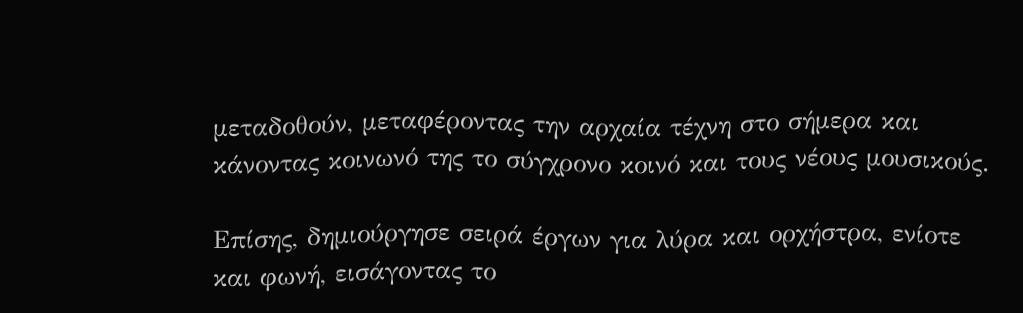μεταδοθούν, μεταφέροντας την αρχαία τέχνη στο σήμερα και κάνοντας κοινωνό της το σύγχρονο κοινό και τους νέους μουσικούς.

Επίσης, δημιούργησε σειρά έργων για λύρα και ορχήστρα, ενίοτε και φωνή, εισάγοντας το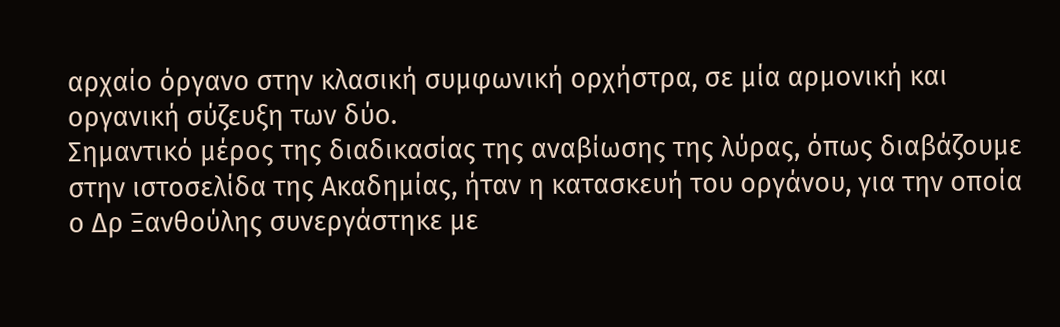αρχαίο όργανο στην κλασική συμφωνική ορχήστρα, σε μία αρμονική και οργανική σύζευξη των δύο.
Σημαντικό μέρος της διαδικασίας της αναβίωσης της λύρας, όπως διαβάζουμε στην ιστοσελίδα της Ακαδημίας, ήταν η κατασκευή του οργάνου, για την οποία ο Δρ Ξανθούλης συνεργάστηκε με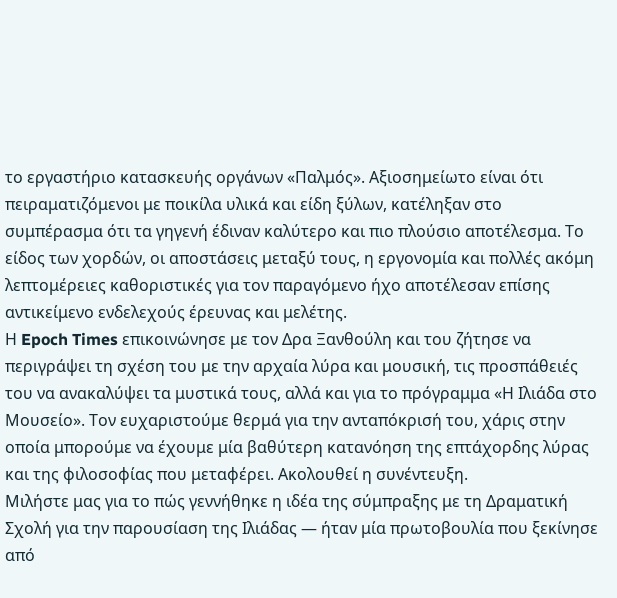το εργαστήριο κατασκευής οργάνων «Παλμός». Αξιοσημείωτο είναι ότι πειραματιζόμενοι με ποικίλα υλικά και είδη ξύλων, κατέληξαν στο συμπέρασμα ότι τα γηγενή έδιναν καλύτερο και πιο πλούσιο αποτέλεσμα. Το είδος των χορδών, οι αποστάσεις μεταξύ τους, η εργονομία και πολλές ακόμη λεπτομέρειες καθοριστικές για τον παραγόμενο ήχο αποτέλεσαν επίσης αντικείμενο ενδελεχούς έρευνας και μελέτης.
Η Epoch Times επικοινώνησε με τον Δρα Ξανθούλη και του ζήτησε να περιγράψει τη σχέση του με την αρχαία λύρα και μουσική, τις προσπάθειές του να ανακαλύψει τα μυστικά τους, αλλά και για το πρόγραμμα «Η Ιλιάδα στο Μουσείο». Τον ευχαριστούμε θερμά για την ανταπόκρισή του, χάρις στην οποία μπορούμε να έχουμε μία βαθύτερη κατανόηση της επτάχορδης λύρας και της φιλοσοφίας που μεταφέρει. Ακολουθεί η συνέντευξη.
Μιλήστε μας για το πώς γεννήθηκε η ιδέα της σύμπραξης με τη Δραματική Σχολή για την παρουσίαση της Ιλιάδας — ήταν μία πρωτοβουλία που ξεκίνησε από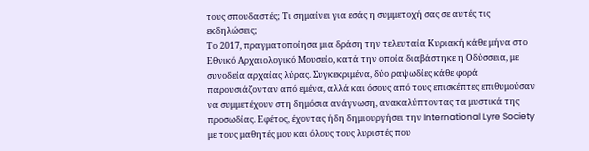τους σπουδαστές; Τι σημαίνει για εσάς η συμμετοχή σας σε αυτές τις εκδηλώσεις;
Το 2017, πραγματοποίησα μια δράση την τελευταία Κυριακή κάθε μήνα στο Εθνικό Αρχαιολογικό Μουσείο, κατά την οποία διαβάστηκε η Οδύσσεια, με συνοδεία αρχαίας λύρας. Συγκεκριμένα, δύο ραψωδίες κάθε φορά παρουσιάζονταν από εμένα, αλλά και όσους από τους επισκέπτες επιθυμούσαν να συμμετέχουν στη δημόσια ανάγνωση, ανακαλύπτοντας τα μυστικά της προσωδίας. Εφέτος, έχοντας ήδη δημιουργήσει την International Lyre Society με τους μαθητές μου και όλους τους λυριστές που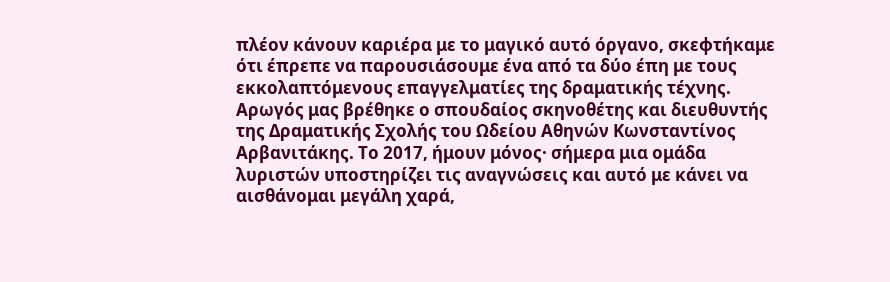πλέον κάνουν καριέρα με το μαγικό αυτό όργανο, σκεφτήκαμε ότι έπρεπε να παρουσιάσουμε ένα από τα δύο έπη με τους εκκολαπτόμενους επαγγελματίες της δραματικής τέχνης. Αρωγός μας βρέθηκε ο σπουδαίος σκηνοθέτης και διευθυντής της Δραματικής Σχολής του Ωδείου Αθηνών Κωνσταντίνος Αρβανιτάκης. Το 2017, ήμουν μόνος· σήμερα μια ομάδα λυριστών υποστηρίζει τις αναγνώσεις και αυτό με κάνει να αισθάνομαι μεγάλη χαρά,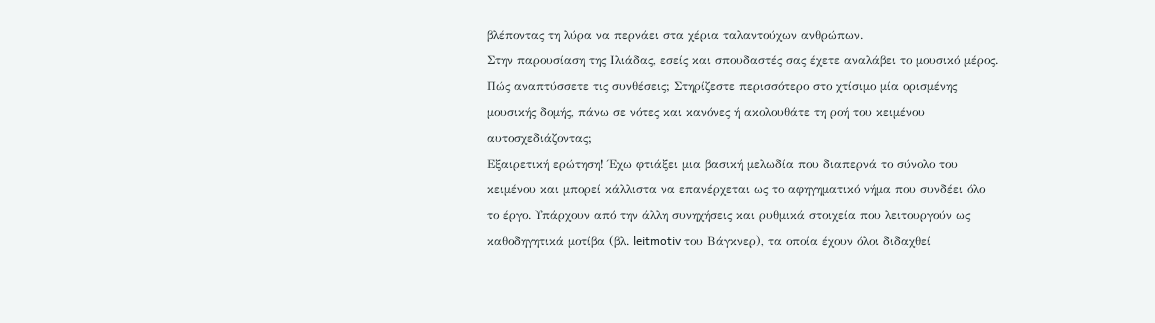βλέποντας τη λύρα να περνάει στα χέρια ταλαντούχων ανθρώπων.
Στην παρουσίαση της Ιλιάδας, εσείς και σπουδαστές σας έχετε αναλάβει το μουσικό μέρος. Πώς αναπτύσσετε τις συνθέσεις; Στηρίζεστε περισσότερο στο χτίσιμο μία ορισμένης μουσικής δομής, πάνω σε νότες και κανόνες ή ακολουθάτε τη ροή του κειμένου αυτοσχεδιάζοντας;
Εξαιρετική ερώτηση! Έχω φτιάξει μια βασική μελωδία που διαπερνά το σύνολο του κειμένου και μπορεί κάλλιστα να επανέρχεται ως το αφηγηματικό νήμα που συνδέει όλο το έργο. Υπάρχουν από την άλλη συνηχήσεις και ρυθμικά στοιχεία που λειτουργούν ως καθοδηγητικά μοτίβα (βλ. leitmotiv του Βάγκνερ), τα οποία έχουν όλοι διδαχθεί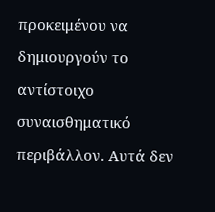προκειμένου να δημιουργούν το αντίστοιχο συναισθηματικό περιβάλλον. Αυτά δεν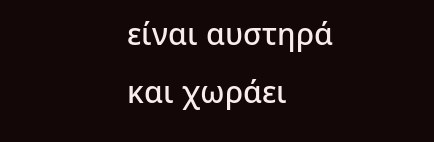είναι αυστηρά και χωράει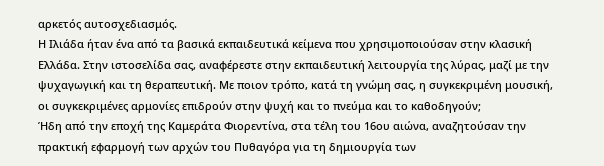αρκετός αυτοσχεδιασμός.
Η Ιλιάδα ήταν ένα από τα βασικά εκπαιδευτικά κείμενα που χρησιμοποιούσαν στην κλασική Ελλάδα. Στην ιστοσελίδα σας, αναφέρεστε στην εκπαιδευτική λειτουργία της λύρας, μαζί με την ψυχαγωγική και τη θεραπευτική. Με ποιον τρόπο, κατά τη γνώμη σας, η συγκεκριμένη μουσική, οι συγκεκριμένες αρμονίες επιδρούν στην ψυχή και το πνεύμα και το καθοδηγούν;
Ήδη από την εποχή της Καμεράτα Φιορεντίνα, στα τέλη του 16ου αιώνα, αναζητούσαν την πρακτική εφαρμογή των αρχών του Πυθαγόρα για τη δημιουργία των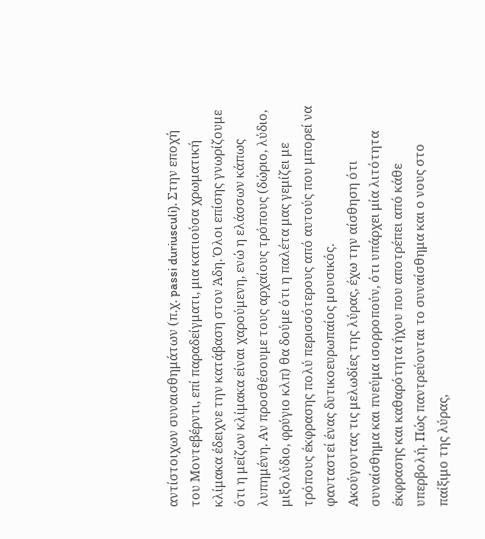αντίστοιχων συναισθημάτων (π.χ. passi duriusculi). Στην εποχή του Μοντεβέρντι, επί παραδείγματι, μια κατιούσα χρωματική κλίμακα έδειχνε την κατάβαση στον Άδη. Όλοι επίσης γνωρίζουμε ότι η μείζων κλίμακα είναι χαρούμενη, ενώ η ελάσσων κάπως λυπημένη. Αν προσθέσουμε τους αρχαίους τρόπους (δώριο, λύδιο, μιξολύδιο, φρύγιο κλπ) θα δούμε ότι η παλέτα μας γεμίζει με τρόπους έκφρασης πολύ περισσότερους από αυτούς που μπορεί να φανταστεί ένας δυτικοευρωπαίος μουσικός.
Ακούγοντας τις μελωδίες της λύρας, έχω την αίσθηση ότι συναίσθημα και πνεύμα ισορροπούν, ότι υπάρχει μία λιτότητα έκφρασης και καθαρότητα ήχου που αποτρέπει από κάθε υπερβολή. Πώς παντρεύονται το συναίσθημα και ο νους στο παίξιμο της λύρας,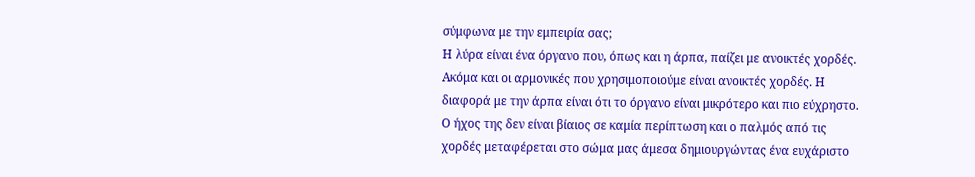σύμφωνα με την εμπειρία σας;
Η λύρα είναι ένα όργανο που, όπως και η άρπα, παίζει με ανοικτές χορδές. Ακόμα και οι αρμονικές που χρησιμοποιούμε είναι ανοικτές χορδές. Η διαφορά με την άρπα είναι ότι το όργανο είναι μικρότερο και πιο εύχρηστο. Ο ήχος της δεν είναι βίαιος σε καμία περίπτωση και ο παλμός από τις χορδές μεταφέρεται στο σώμα μας άμεσα δημιουργώντας ένα ευχάριστο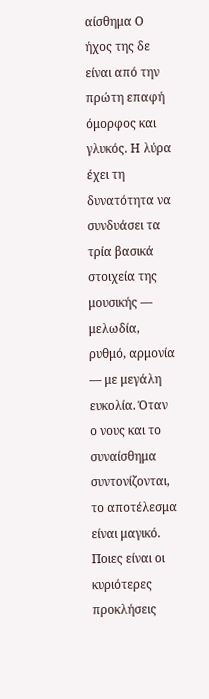αίσθημα Ο ήχος της δε είναι από την πρώτη επαφή όμορφος και γλυκός. Η λύρα έχει τη δυνατότητα να συνδυάσει τα τρία βασικά στοιχεία της μουσικής — μελωδία, ρυθμό, αρμονία — με μεγάλη ευκολία. Όταν ο νους και το συναίσθημα συντονίζονται, το αποτέλεσμα είναι μαγικό.
Ποιες είναι οι κυριότερες προκλήσεις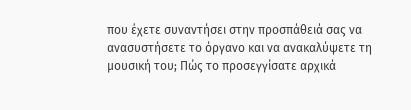που έχετε συναντήσει στην προσπάθειά σας να ανασυστήσετε το όργανο και να ανακαλύψετε τη μουσική του; Πώς το προσεγγίσατε αρχικά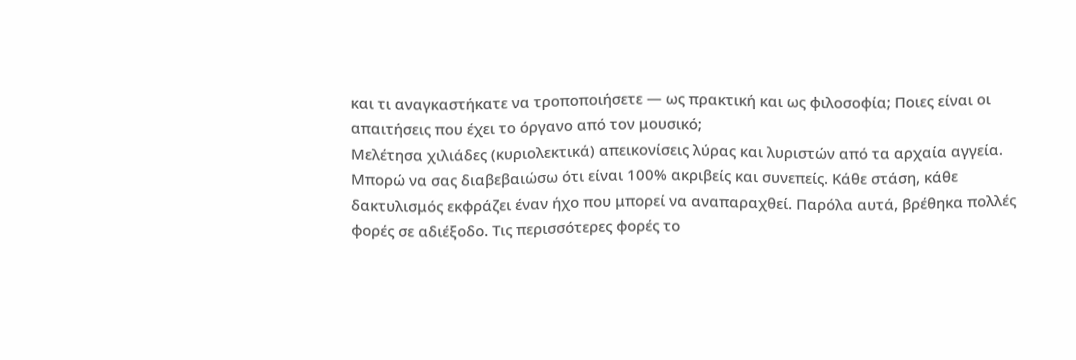και τι αναγκαστήκατε να τροποποιήσετε — ως πρακτική και ως φιλοσοφία; Ποιες είναι οι απαιτήσεις που έχει το όργανο από τον μουσικό;
Μελέτησα χιλιάδες (κυριολεκτικά) απεικονίσεις λύρας και λυριστών από τα αρχαία αγγεία. Μπορώ να σας διαβεβαιώσω ότι είναι 100% ακριβείς και συνεπείς. Κάθε στάση, κάθε δακτυλισμός εκφράζει έναν ήχο που μπορεί να αναπαραχθεί. Παρόλα αυτά, βρέθηκα πολλές φορές σε αδιέξοδο. Τις περισσότερες φορές το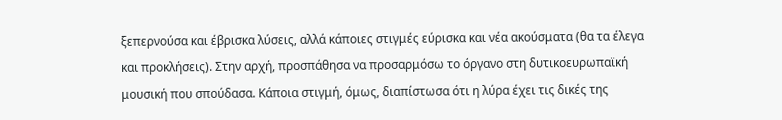ξεπερνούσα και έβρισκα λύσεις, αλλά κάποιες στιγμές εύρισκα και νέα ακούσματα (θα τα έλεγα και προκλήσεις). Στην αρχή, προσπάθησα να προσαρμόσω το όργανο στη δυτικοευρωπαϊκή μουσική που σπούδασα. Κάποια στιγμή, όμως, διαπίστωσα ότι η λύρα έχει τις δικές της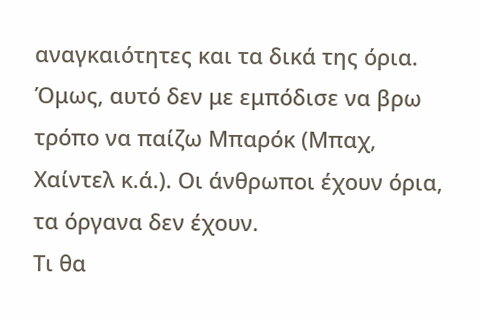αναγκαιότητες και τα δικά της όρια. Όμως, αυτό δεν με εμπόδισε να βρω τρόπο να παίζω Μπαρόκ (Μπαχ, Χαίντελ κ.ά.). Οι άνθρωποι έχουν όρια, τα όργανα δεν έχουν.
Τι θα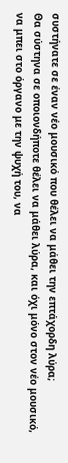συστήνατε σε έναν νέο μουσικό που θέλει να μάθει την επτάχορδη λύρα;
Θα σύστηνα σε οποιονδήποτε θέλει να μάθει λύρα, και όχι μόνο στον νέο μουσικό, να μπει στο όργανο με την ψυχή του, να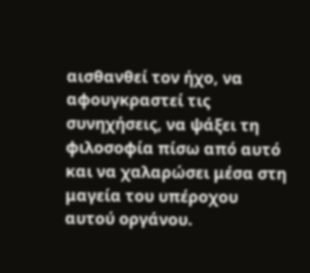αισθανθεί τον ήχο, να αφουγκραστεί τις συνηχήσεις, να ψάξει τη φιλοσοφία πίσω από αυτό και να χαλαρώσει μέσα στη μαγεία του υπέροχου αυτού οργάνου.